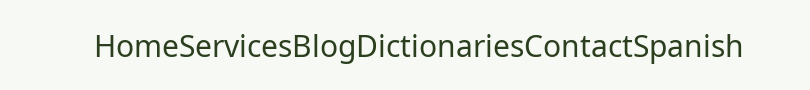HomeServicesBlogDictionariesContactSpanish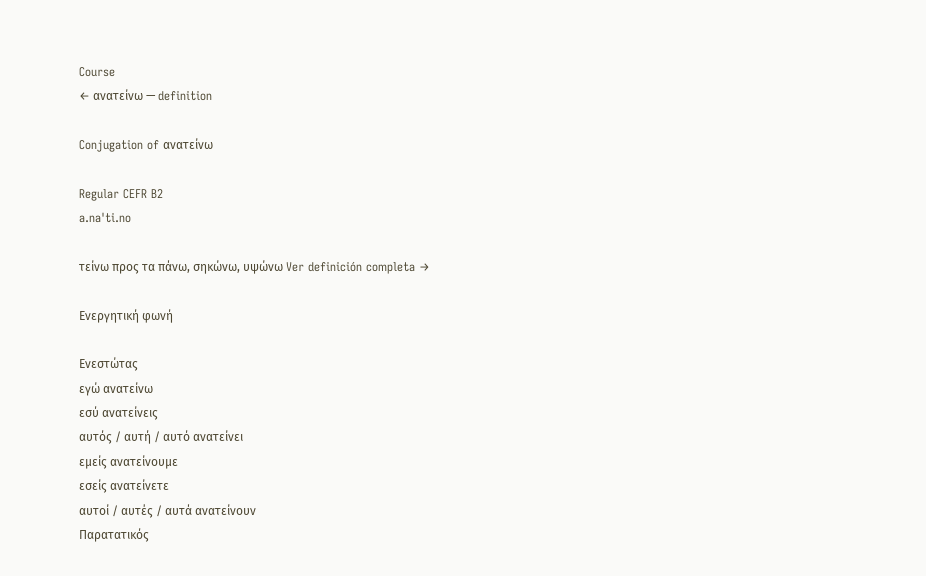Course
← ανατείνω — definition

Conjugation of ανατείνω

Regular CEFR B2
a.naˈti.no

τείνω προς τα πάνω, σηκώνω, υψώνω Ver definición completa →

Ενεργητική φωνή

Ενεστώτας
εγώ ανατείνω
εσύ ανατείνεις
αυτός / αυτή / αυτό ανατείνει
εμείς ανατείνουμε
εσείς ανατείνετε
αυτοί / αυτές / αυτά ανατείνουν
Παρατατικός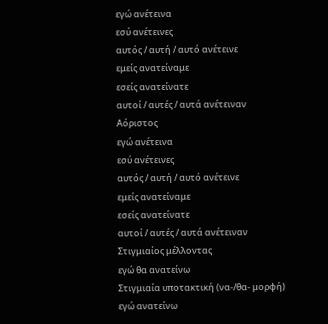εγώ ανέτεινα
εσύ ανέτεινες
αυτός / αυτή / αυτό ανέτεινε
εμείς ανατείναμε
εσείς ανατείνατε
αυτοί / αυτές / αυτά ανέτειναν
Αόριστος
εγώ ανέτεινα
εσύ ανέτεινες
αυτός / αυτή / αυτό ανέτεινε
εμείς ανατείναμε
εσείς ανατείνατε
αυτοί / αυτές / αυτά ανέτειναν
Στιγμιαίος μέλλοντας
εγώ θα ανατείνω
Στιγμιαία υποτακτική (να-/θα- μορφή)
εγώ ανατείνω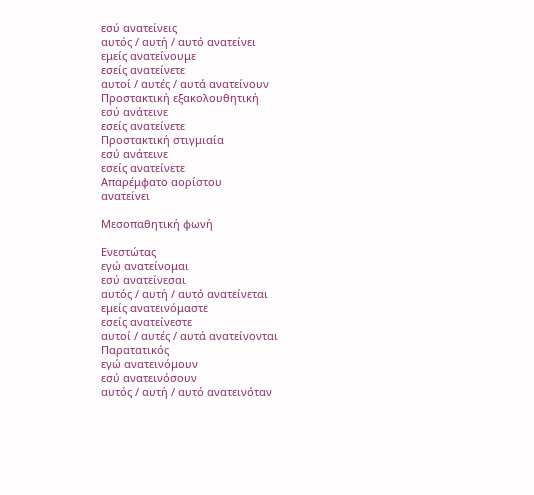εσύ ανατείνεις
αυτός / αυτή / αυτό ανατείνει
εμείς ανατείνουμε
εσείς ανατείνετε
αυτοί / αυτές / αυτά ανατείνουν
Προστακτική εξακολουθητική
εσύ ανάτεινε
εσείς ανατείνετε
Προστακτική στιγμιαία
εσύ ανάτεινε
εσείς ανατείνετε
Απαρέμφατο αορίστου
ανατείνει

Μεσοπαθητική φωνή

Ενεστώτας
εγώ ανατείνομαι
εσύ ανατείνεσαι
αυτός / αυτή / αυτό ανατείνεται
εμείς ανατεινόμαστε
εσείς ανατείνεστε
αυτοί / αυτές / αυτά ανατείνονται
Παρατατικός
εγώ ανατεινόμουν
εσύ ανατεινόσουν
αυτός / αυτή / αυτό ανατεινόταν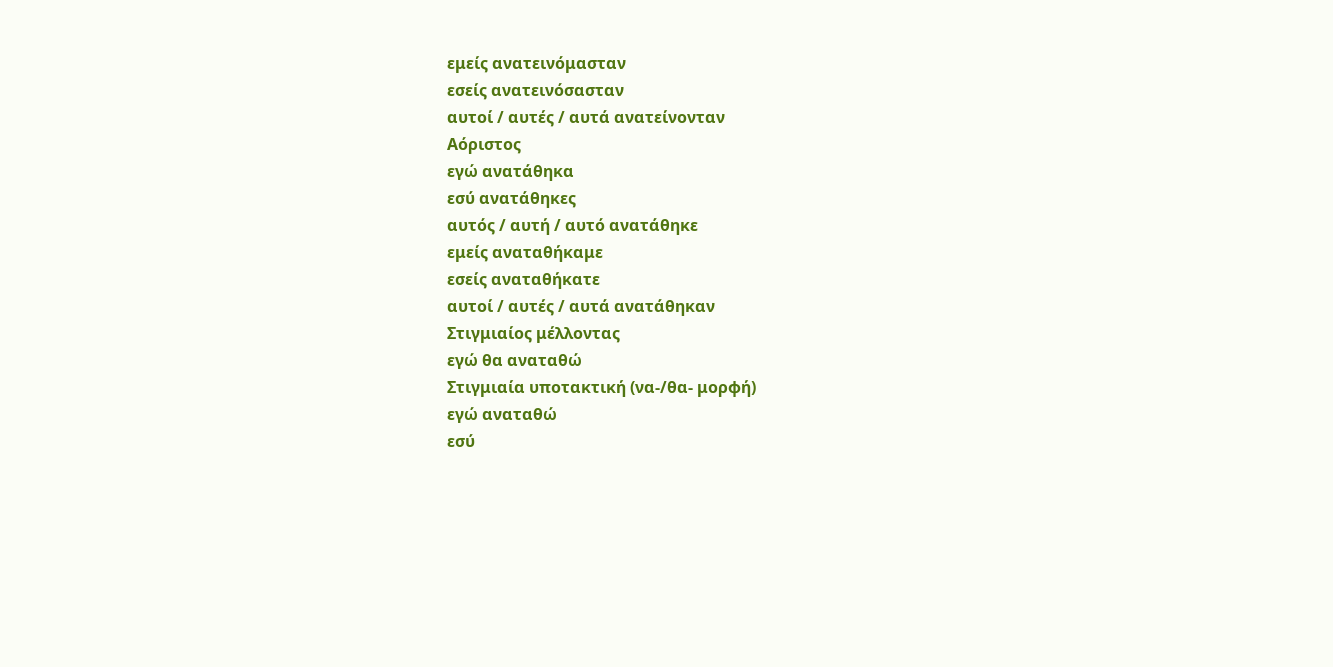εμείς ανατεινόμασταν
εσείς ανατεινόσασταν
αυτοί / αυτές / αυτά ανατείνονταν
Αόριστος
εγώ ανατάθηκα
εσύ ανατάθηκες
αυτός / αυτή / αυτό ανατάθηκε
εμείς αναταθήκαμε
εσείς αναταθήκατε
αυτοί / αυτές / αυτά ανατάθηκαν
Στιγμιαίος μέλλοντας
εγώ θα αναταθώ
Στιγμιαία υποτακτική (να-/θα- μορφή)
εγώ αναταθώ
εσύ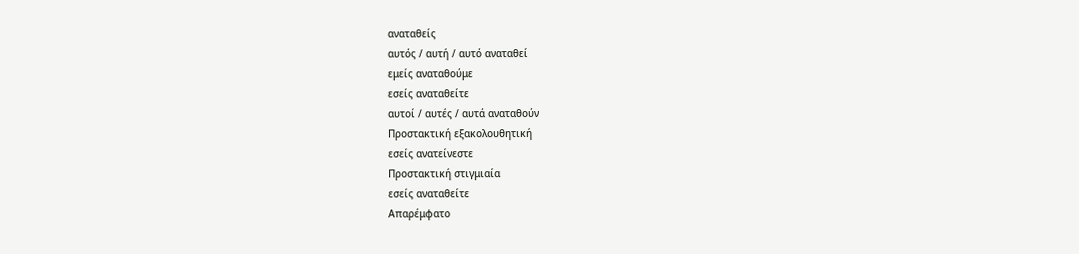αναταθείς
αυτός / αυτή / αυτό αναταθεί
εμείς αναταθούμε
εσείς αναταθείτε
αυτοί / αυτές / αυτά αναταθούν
Προστακτική εξακολουθητική
εσείς ανατείνεστε
Προστακτική στιγμιαία
εσείς αναταθείτε
Απαρέμφατο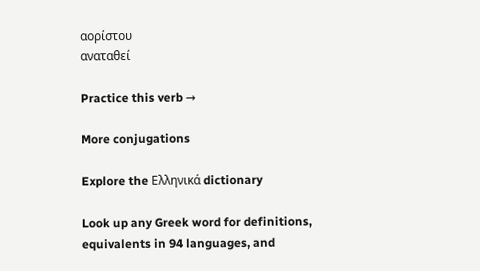αορίστου
αναταθεί

Practice this verb →

More conjugations

Explore the Ελληνικά dictionary

Look up any Greek word for definitions, equivalents in 94 languages, and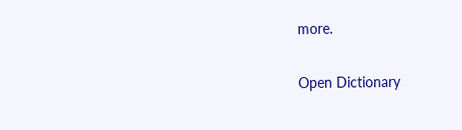more.

Open Dictionary